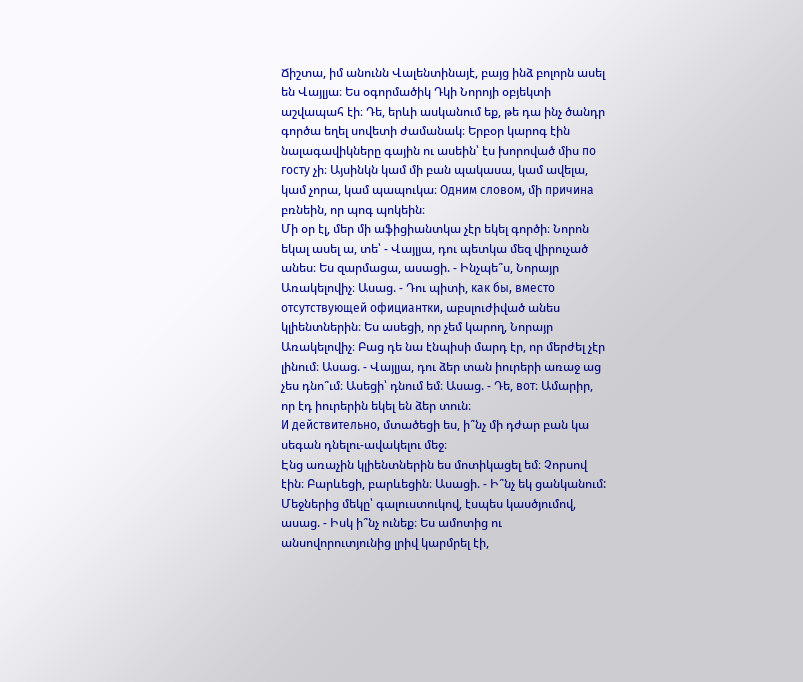Ճիշտա, իմ անունն Վալենտինայէ, բայց ինձ բոլորն ասել են Վայլյա։ Ես օգորմածիկ Դկի Նորոյի օբյեկտի աշվապահ էի։ Դե, երևի ասկանում եք, թե դա ինչ ծանդր գործա եղել սովետի ժամանակ։ Երբօր կարոգ էին նալագավիկները գային ու ասեին՝ էս խորոված միս по госту չի։ Այսինկն կամ մի բան պակասա, կամ ավելա, կամ չորա, կամ պապուկա։ Одним словом, մի причина բռնեին, որ պոգ պոկեին։
Մի օր էլ, մեր մի աֆիցիանտկա չէր եկել գործի։ Նորոն եկալ ասել ա, տե՝ - Վայլյա, դու պետկա մեզ վիրուչած անես։ Ես զարմացա, ասացի. - Ինչպե՞ս, Նորայր Առակելովիչ։ Ասաց. - Դու պիտի, как бы, вместо отсутствующей официантки, աբսլուժիված անես կլիենտներին։ Ես ասեցի, որ չեմ կարող, Նորայր Առակելովիչ։ Բաց դե նա էնպիսի մարդ էր, որ մերժել չէր լինում։ Ասաց. - Վայլյա, դու ձեր տան իուրերի առաջ աց չես դնո՞ւմ։ Ասեցի՝ դնում եմ։ Ասաց. - Դե, вот։ Ամարիր, որ էդ իուրերին եկել են ձեր տուն։
И действительно, մտածեցի ես, ի՞նչ մի դժար բան կա սեգան դնելու-ավակելու մեջ։
Էնց առաչին կլիենտներին ես մոտիկացել եմ։ Չորսով էին։ Բարևեցի, բարևեցին։ Ասացի. - Ի՞նչ եկ ցանկանում: Մեջներից մեկը՝ գալուստուկով, էսպես կասծյումով, ասաց. - Իսկ ի՞նչ ունեք։ Ես ամոտից ու անսովորուտյունից լրիվ կարմրել էի,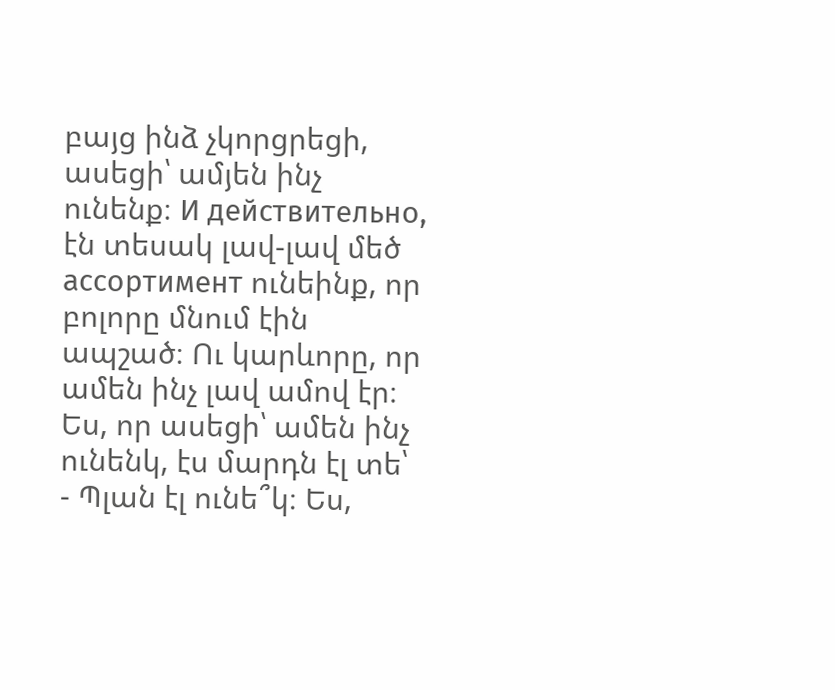բայց ինձ չկորցրեցի, ասեցի՝ ամյեն ինչ ունենք։ И действительно, էն տեսակ լավ-լավ մեծ ассортимент ունեինք, որ բոլորը մնում էին ապշած։ Ու կարևորը, որ ամեն ինչ լավ ամով էր։ Ես, որ ասեցի՝ ամեն ինչ ունենկ, էս մարդն էլ տե՝ - Պլան էլ ունե՞կ։ Ես,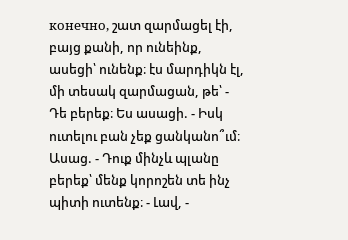конечно, շատ զարմացել էի, բայց քանի, որ ունեինք, ասեցի՝ ունենք։ էս մարդիկն էլ, մի տեսակ զարմացան, թե՝ - Դե բերեք։ Ես ասացի. - Իսկ ուտելու բան չեք ցանկանո՞ւմ։ Ասաց. - Դուք մինչև պլանը բերեք՝ մենք կորոշեն տե ինչ պիտի ուտենք։ - Լավ, -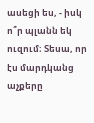ասեցի ես, - իսկ ո՞ր պլանն եկ ուզում։ Տեսա, որ էս մարդկանց աչքերը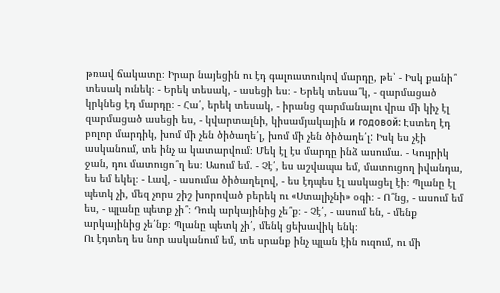թռավ ճակատը։ Իրար նայեցին ու էդ գալուստուկով մարդը, թե՝ - Իսկ քանի՞ տեսակ ունեկ։ - Երեկ տեսակ, - ասեցի ես։ - Երեկ տեսա՞կ, - զարմացած կրկնեց էդ մարդը։ - Հա՛, երեկ տեսակ, - իրանց զարմանալու վրա մի կիչ էլ զարմացած ասեցի ես, - կվարտալնի, կիսամյակային и годовой: Էստեղ էդ բոլոր մարդիկ, խոմ մի չեն ծիծաղե՛լ, խոմ մի չեն ծիծաղե՛լ: Իսկ ես չէի ասկանում, տե ինչ ա կատարվում։ Մեկ էլ էս մարդը ինձ ասումա. - Կույրիկ ջան, դու մատուցո՞ղ ես։ Ասում եմ. - Չէ՛, ես աշվապա եմ, մատուցող իվանդա, ես եմ եկել։ - Լավ, - ասումա ծիծաղելով, - ես էդպես էլ ասկացել էի։ Պլանը էլ պետկ չի, մեզ չորս շիշ խորոված բերեկ ու «Ստալիչնի» օգի։ - Ո՞նց, - ասում եմ ես, - պլանը պետք չի՞։ Դուկ արկայինից չե՞ք։ - Չէ՛, - ասում են, - մենք արկայինից չե՛նք։ Պլանը պետկ չի՛, մենկ ցեխավիկ ենկ։
Ու էդտեղ ես նոր ասկանում եմ, տե սրանք ինչ պլան էին ուզում, ու մի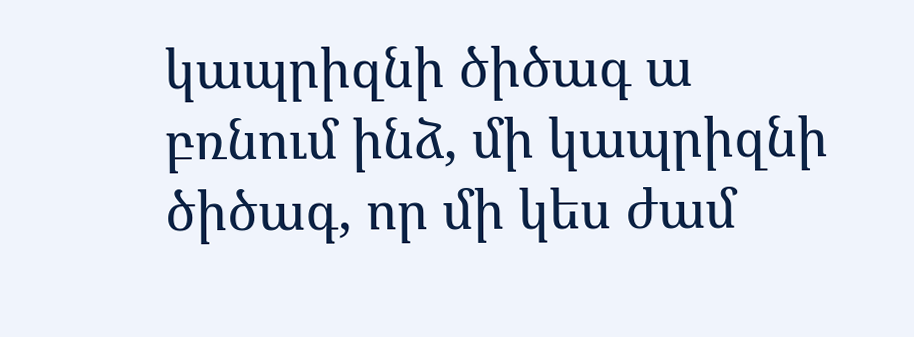կապրիզնի ծիծագ ա բռնում ինձ, մի կապրիզնի ծիծագ, որ մի կես ժամ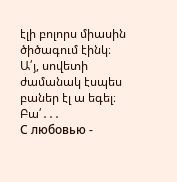էլի բոլորս միասին ծիծագում էինկ։
Ա՛յ, սովետի ժամանակ էսպես բաներ էլ ա եգել։
Բա՛․․․
С любовью -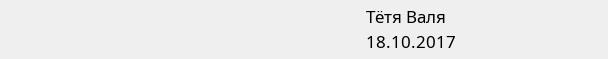Тётя Валя
18.10.2017